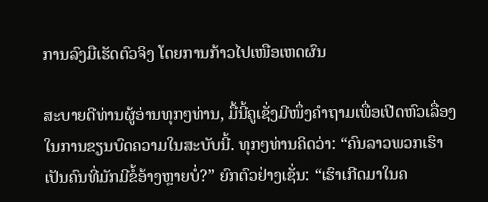ການລົງມືເຮັດຕົວຈິງ ໂດຍການກ້າວໄປເໜືອເຫດຜົນ

ສະບາຍດີທ່ານຜູ້ອ່ານທຸກໆທ່ານ, ມື້ນີ້ຄູເຊັ່ງມີໜຶ່ງຄໍາຖາມເພື່ອເປີດຫົວເລື່ອງໃນການຂຽນບົດຄວາມໃນສະບັບນີ້. ທຸກໆທ່ານຄິດວ່າ: “ຄົນລາວພວກເຮົາເປັນຄົນທີ່ມັກມີຂໍ້ອ້າງຫຼາຍບໍ່?” ຍົກຕົວຢ່າງເຊັ່ນ: “ເຮົາເກີດມາໃນຄ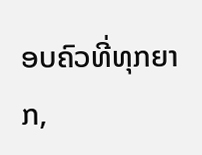ອບຄົວທີ່ທຸກຍາກ,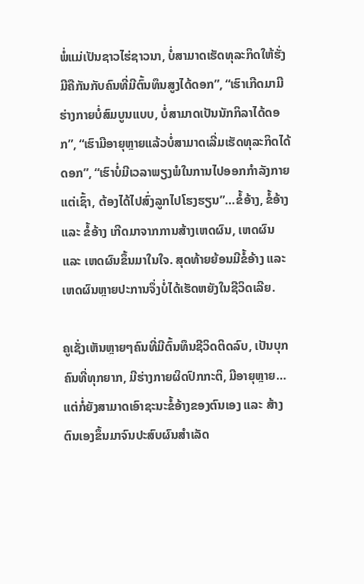ພໍ່ແມ່ເປັນຊາວໄຮ່ຊາວນາ, ບໍ່ສາມາດເຮັດທຸລະກິດໃຫ້ຮັ່ງມີຄືກັນກັບຄົນທີ່ມີຕົ້ນທຶນສູງໄດ້ດອກ”, “ເຮົາເກີດມາມີຮ່າງກາຍບໍ່ສົມບູນແບບ, ບໍ່ສາມາດເປັນນັກກິລາໄດ້ດອກ”, “ເຮົາມີອາຍຸຫຼາຍແລ້ວບໍ່ສາມາດເລີ່ມເຮັດທຸລະກິດໄດ້ດອກ”, “ເຮົາບໍ່ມີເວລາພຽງພໍໃນການໄປອອກກໍາລັງກາຍແຕ່ເຊົ້າ, ຕ້ອງໄດ້ໄປສົ່ງລູກໄປໂຮງຮຽນ”…ຂໍ້ອ້າງ, ຂໍ້ອ້າງ ແລະ ຂໍ້ອ້າງ ເກີດມາຈາກການສ້າງເຫດຜົນ, ເຫດຜົນ ແລະ ເຫດຜົນຂຶ້ນມາໃນໃຈ. ສຸດທ້າຍຍ້ອນມີຂໍ້ອ້າງ ແລະ ເຫດຜົນຫຼາຍປະການຈຶ່ງບໍ່ໄດ້ເຮັດຫຍັງໃນຊີວິດເລີຍ.

ຄູເຊັ່ງເຫັນຫຼາຍໆຄົນທີ່ມີຕົ້ນທຶນຊີວິດຕິດລົບ, ເປັນບຸກຄົນທີ່ທຸກຍາກ, ມີຮ່າງກາຍຜິດປົກກະຕິ, ມີອາຍຸຫຼາຍ…ແຕ່ກໍ່ຍັງສາມາດເອົາຊະນະຂໍ້ອ້າງຂອງຕົນເອງ ແລະ ສ້າງຕົນເອງຂຶ້ນມາຈົນປະສົບຜົນສໍາເລັດ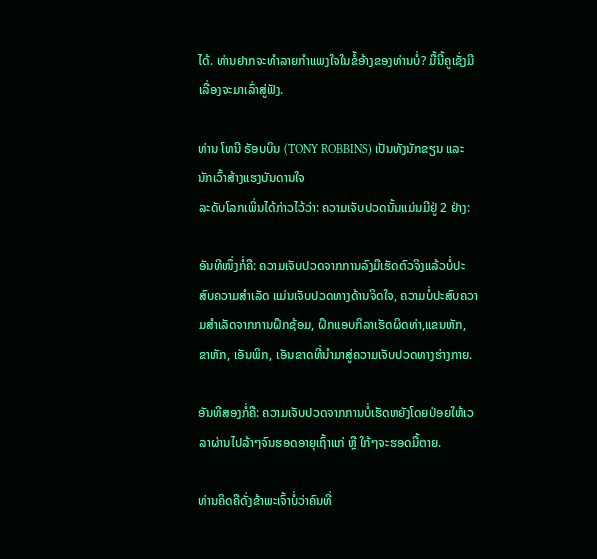ໄດ້. ທ່ານຢາກຈະທໍາລາຍກໍາແພງໃຈໃນຂໍ້ອ້າງຂອງທ່ານບໍ່? ມື້ນີ້ຄູເຊັ່ງມີເລື່ອງຈະມາເລົ່າສູ່ຟັງ.

ທ່ານ ໂທນີ ຣັອບບິນ (TONY ROBBINS) ເປັນທັງນັກຂຽນ ແລະ ນັກເວົ້າສ້າງແຮງບັນດານໃຈ
ລະດັບໂລກເພິ່ນໄດ້ກ່າວໄວ້ວ່າ: ຄວາມເຈັບປວດນັ້ນແມ່ນມີຢູ່ 2 ຢ່າງ:

ອັນທີໜຶ່ງກໍ່ຄື: ຄວາມເຈັບປວດຈາກການລົງມືເຮັດຕົວຈິງແລ້ວບໍ່ປະສົບຄວາມສຳເລັດ ແມ່ນເຈັບປວດທາງດ້ານຈິດໃຈ, ຄວາມບໍ່ປະສົບຄວາມສຳເລັດຈາກການຝຶກຊ້ອມ, ຝຶກແອບກິລາເຮັດຜິດທ່າ,ແຂນຫັກ, ຂາຫັກ, ເອັນພິກ, ເອັນຂາດທີ່ນໍາມາສູ່ຄວາມເຈັບປວດທາງຮ່າງກາຍ.

ອັນທີສອງກໍ່ຄື: ຄວາມເຈັບປວດຈາກການບໍ່ເຮັດຫຍັງໂດຍປ່ອຍໃຫ້ເວລາຜ່ານໄປລ້າໆຈົນຮອດອາຍຸເຖົ້າແກ່ ຫຼື ໃກ້ໆຈະຮອດມື້ຕາຍ.

ທ່ານຄິດຄືດັ່ງຂ້າພະເຈົ້າບໍ່ວ່າຄົນທີ່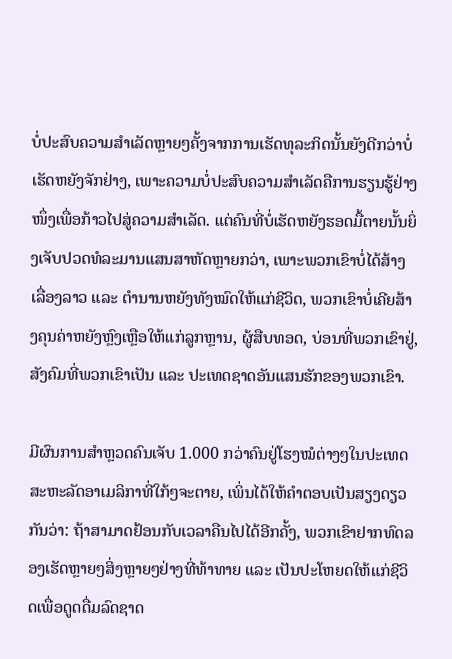ບໍ່ປະສົບຄວາມສຳເລັດຫຼາຍໆຄັ້ງຈາກການເຮັດທຸລະກິດນັ້ນຍັງດີກວ່າບໍ່ເຮັດຫຍັງຈັກຢ່າງ, ເພາະຄວາມບໍ່ປະສົບຄວາມສຳເລັດຄືການຮຽນຮູ້ຢ່າງໜຶ່ງເພື່ອກ້າວໄປສູ່ຄວາມສໍາເລັດ. ແຕ່ຄົນທີ່ບໍ່ເຮັດຫຍັງຮອດມື້ຕາຍນັ້ນຍິ່ງເຈັບປວດທໍລະມານແສນສາຫັດຫຼາຍກວ່າ, ເພາະພວກເຂົາບໍ່ໄດ້ສ້າງເລື່ອງລາວ ແລະ ຕໍານານຫຍັງທັງໝົດໃຫ້ແກ່ຊີວິດ, ພວກເຂົາບໍ່ເຄີຍສ້າງຄຸນຄ່າຫຍັງຫຼົງເຫຼືອໃຫ້ແກ່ລູກຫຼານ, ຜູ້ສືບທອດ, ບ່ອນທີ່ພວກເຂົາຢູ່, ສັງຄົມທີ່ພວກເຂົາເປັນ ແລະ ປະເທດຊາດອັນແສນຮັກຂອງພວກເຂົາ.

ມີຜົນການສໍາຫຼວດຄົນເຈັບ 1.000 ກວ່າຄົນຢູ່ໂຮງໝໍຕ່າງໆໃນປະເທດສະຫະລັດອາເມລິກາທີ່ໃກ້ໆຈະຕາຍ, ເພິ່ນໄດ້ໃຫ້ຄໍາຕອບເປັນສຽງດຽວກັນວ່າ: ຖ້າສາມາດຢ້ອນກັບເວລາຄືນໄປໄດ້ອີກຄັ້ງ, ພວກເຂົາຢາກທົດລອງເຮັດຫຼາຍໆສິ່ງຫຼາຍໆຢ່າງທີ່ທ້າທາຍ ແລະ ເປັນປະໂຫຍດໃຫ້ແກ່ຊີວິດເພື່ອດູດດື່ມລົດຊາດ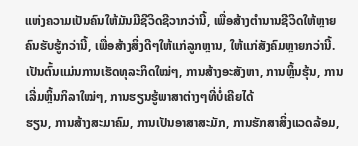ແຫ່ງຄວາມເປັນຄົນໃຫ້ມັນມີຊີວິດຊີວາກວ່ານີ້, ເພື່ອສ້າງຕໍານານຊີວິດໃຫ້ຫຼາຍຄົນຮັບຮູ້ກວ່ານີ້, ເພື່ອສ້າງສິ່ງດີໆໃຫ້ແກ່ລູກຫຼານ, ໃຫ້ແກ່ສັງຄົມຫຼາຍກວ່ານີ້. ເປັນຕົ້ນແມ່ນການເຮັດທຸລະກິດໃໝ່ໆ, ການສ້າງອະສັງຫາ, ການຫຼິ້ນຮຸ້ນ, ການເລີ່ມຫຼິ້ນກິລາໃໝ່ໆ, ການຮຽນຮູ້ພາສາຕ່າງໆທີ່ບໍ່ເຄີຍໄດ້
ຮຽນ, ການສ້າງສະມາຄົມ, ການເປັນອາສາສະມັກ, ການຮັກສາສິ່ງແວດລ້ອມ,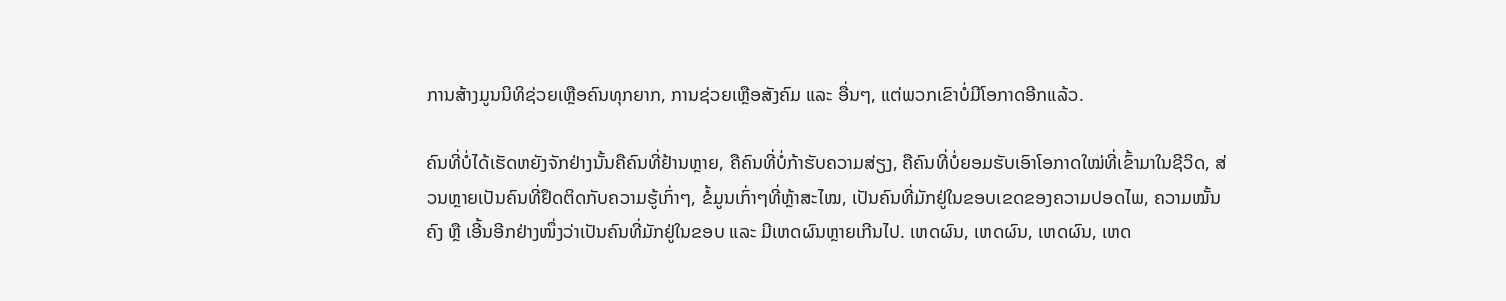ການສ້າງມູນນິທິຊ່ວຍເຫຼືອຄົນທຸກຍາກ, ການຊ່ວຍເຫຼືອສັງຄົມ ແລະ ອື່ນໆ, ແຕ່ພວກເຂົາບໍ່ມີໂອກາດອີກແລ້ວ.

ຄົນທີ່ບໍ່ໄດ້ເຮັດຫຍັງຈັກຢ່າງນັ້ນຄືຄົນທີ່ຢ້ານຫຼາຍ, ຄືຄົນທີ່ບໍ່ກ້າຮັບຄວາມສ່ຽງ, ຄືຄົນທີ່ບໍ່ຍອມຮັບເອົາໂອກາດໃໝ່ທີ່ເຂົ້າມາໃນຊີວິດ, ສ່ວນຫຼາຍເປັນຄົນທີ່ຢຶດຕິດກັບຄວາມຮູ້ເກົ່າໆ, ຂໍ້ມູນເກົ່າໆທີ່ຫຼ້າສະໄໝ, ເປັນຄົນທີ່ມັກຢູ່ໃນຂອບເຂດຂອງຄວາມປອດໄພ, ຄວາມໝັ້ນຄົງ ຫຼື ເອີ້ນອີກຢ່າງໜຶ່ງວ່າເປັນຄົນທີ່ມັກຢູ່ໃນຂອບ ແລະ ມີເຫດຜົນຫຼາຍເກີນໄປ. ເຫດຜົນ, ເຫດຜົນ, ເຫດຜົນ, ເຫດ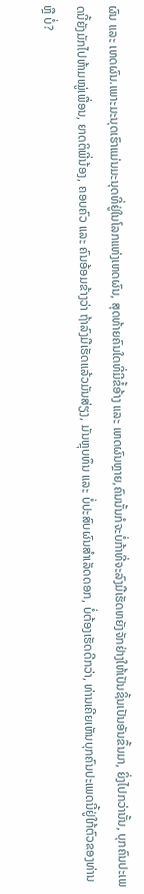ຜົນ ແລະ ເຫດຜົນ.ເພາະມະນຸດເຮົາແມ່ນມະນຸດທີ່ຢູ່ໃນໂລກແຫ່ງເຫດຜົນ, ສຸດທ້າຍຄົນໃດທີ່ມີຂໍ້ອ້າງ ແລະ ເຫດຜົນຫຼາຍ,ຄົນນັ້ນກໍຈະບໍ່ກ້າທີ່ຈະລົງມືເຮັດຫຍັງຈັກຢ່າງໃຫ້ເປັນຊິ້ນເປັນອັນຂຶ້ນມາ, ຍິ່ງໄປກວ່ານັ້ນ, ບຸກຄົນປະເພດນີ້ຍັງມັກໄປຫ້າມໝູ່ເພື່ອນ, ຍາດຕິພີ່ນ້ອງ, ຄອບຄົວ ແລະ ຄົນອ້ອມຂ້າງວ່າ ຖ້າລົງມືເຮັດແລ້ວມັນສ່ຽງ, ມັນຫຼຸບທຶນ ແລະ ບໍ່ປະສົບຜົນສໍາເລັດດອກ, ບໍ່ຕ້ອງເຮັດດີກວ່າ, ທ່ານເຄີຍເຫັນບຸກຄົນປະເພດນີ້ຢູ່ໃກ້ຕົວຂອງທ່ານ ຫຼື ບໍ່?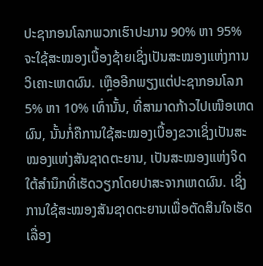ປະຊາກອນໂລກພວກເຮົາປະມານ 90% ຫາ 95% ຈະໃຊ້ສະໝອງເບື້ອງຊ້າຍເຊິ່ງເປັນສະໝອງແຫ່ງການວິເຄາະເຫດຜົນ. ເຫຼືອອີກພຽງແຕ່ປະຊາກອນໂລກ 5% ຫາ 10% ເທົ່ານັ້ນ, ທີ່ສາມາດກ້າວໄປເໜືອເຫດຜົນ, ນັ້ນກໍ່ຄືການໃຊ້ສະໝອງເບື້ອງຂວາເຊິ່ງເປັນສະໝອງແຫ່ງສັນຊາດຕະຍານ, ເປັນສະໝອງແຫ່ງຈິດໃຕ້ສໍານຶກທີ່ເຮັດວຽກໂດຍປາສະຈາກເຫດຜົນ. ເຊິ່ງການໃຊ້ສະໝອງສັນຊາດຕະຍານເພື່ອຕັດສິນໃຈເຮັດເລື່ອງ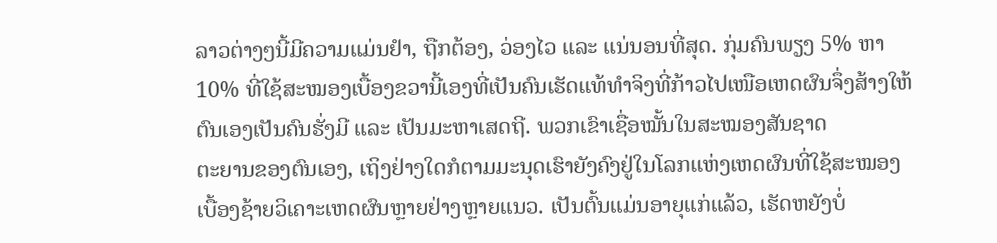ລາວຕ່າງໆນີ້ມີຄວາມແມ່ນຢໍາ, ຖືກຕ້ອງ, ວ່ອງໄວ ແລະ ແນ່ນອນທີ່ສຸດ. ກຸ່ມຄົນພຽງ 5% ຫາ 10% ທີ່ໃຊ້ສະໝອງເບື້ອງຂວານີ້ເອງທີ່ເປັນຄົນເຮັດແທ້ທໍາຈິງທີ່ກ້າວໄປເໜືອເຫດຜົນຈຶ່ງສ້າງໃຫ້ຕົນເອງເປັນຄົນຮັ່ງມີ ແລະ ເປັນມະຫາເສດຖີ. ພວກເຂົາເຊື່ອໝັ້ນໃນສະໝອງສັນຊາດ
ຕະຍານຂອງຕົນເອງ, ເຖິງຢ່າງໃດກໍຕາມມະນຸດເຮົາຍັງຄົງຢູ່ໃນໂລກແຫ່ງເຫດຜົນທີ່ໃຊ້ສະໝອງເບື້ອງຊ້າຍວິເຄາະເຫດຜົນຫຼາຍຢ່າງຫຼາຍແນວ. ເປັນຕົ້ນແມ່ນອາຍຸແກ່ແລ້ວ, ເຮັດຫຍັງບໍ່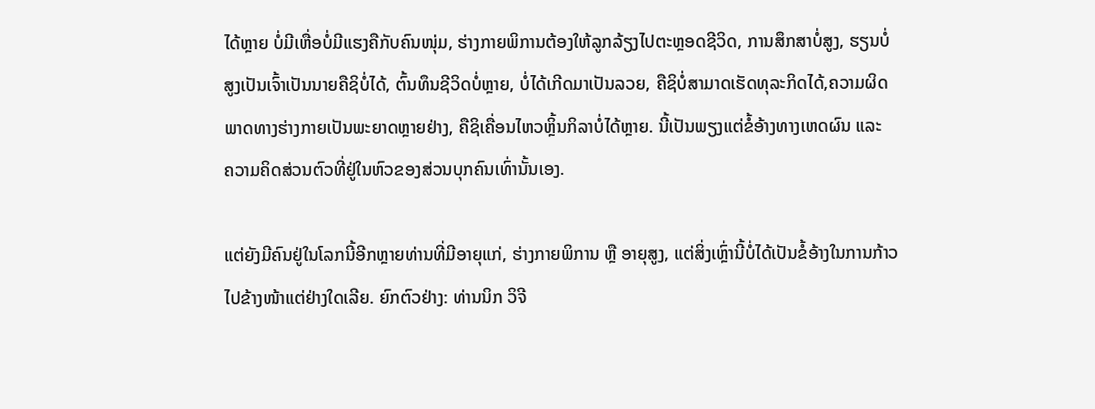ໄດ້ຫຼາຍ ບໍ່ມີເຫື່ອບໍ່ມີແຮງຄືກັບຄົນໜຸ່ມ, ຮ່າງກາຍພິການຕ້ອງໃຫ້ລູກລ້ຽງໄປຕະຫຼອດຊີວິດ, ການສຶກສາບໍ່ສູງ, ຮຽນບໍ່ສູງເປັນເຈົ້າເປັນນາຍຄືຊິບໍ່ໄດ້, ຕົ້ນທຶນຊີວິດບໍ່ຫຼາຍ, ບໍ່ໄດ້ເກີດມາເປັນລວຍ, ຄືຊິບໍ່ສາມາດເຮັດທຸລະກິດໄດ້,ຄວາມຜິດພາດທາງຮ່າງກາຍເປັນພະຍາດຫຼາຍຢ່າງ, ຄືຊິເຄື່ອນໄຫວຫຼິ້ນກິລາບໍ່ໄດ້ຫຼາຍ. ນີ້ເປັນພຽງແຕ່ຂໍ້ອ້າງທາງເຫດຜົນ ແລະ  ຄວາມຄິດສ່ວນຕົວທີ່ຢູ່ໃນຫົວຂອງສ່ວນບຸກຄົນເທົ່ານັ້ນເອງ.

ແຕ່ຍັງມີຄົນຢູ່ໃນໂລກນີ້ອີກຫຼາຍທ່ານທີ່ມີອາຍຸແກ່, ຮ່າງກາຍພິການ ຫຼື ອາຍຸສູງ, ແຕ່ສິ່ງເຫຼົ່ານີ້ບໍ່ໄດ້ເປັນຂໍ້ອ້າງໃນການກ້າວໄປຂ້າງໜ້າແຕ່ຢ່າງໃດເລີຍ. ຍົກຕົວຢ່າງ: ທ່ານນິກ ວິຈີ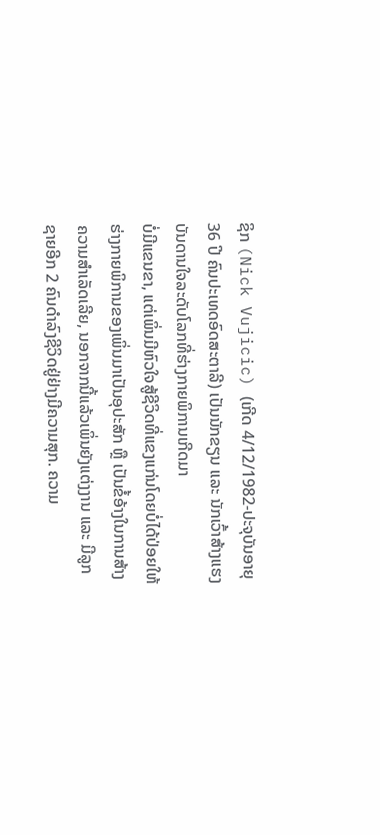ຊິກ (Nick Vujicic) (ເກີດ 4/12/1982-ປະຈຸບັນອາຍຸ 36 ປີ ຄົນປະເທດອົດສະຕາລີ) ເປັນນັກຂຽນ ແລະ ນັກເວົ້າສ້າງແຮງບັນດານໃຈລະດັບໂລກທີ່ຮ່າງກາຍພິການເກີດມາ
ບໍ່ມີແຂນຂາ, ແຕ່ເພິ່ນມີຫົວໃຈສູ້ຊີວິດທີ່ແຂງແກ່ນໂດຍບໍ່ໄດ້ປ່ອຍໃຫ້ຮ່າງກາຍພິການຂອງເພິ່ນມາເປັນອຸປະສັກ ຫຼື ເປັນຂໍ້ອ້າງໃນການສ້າງຄວາມສໍາເລັດເລີຍ, ນອກຈາກນີ້ແລ້ວເພິ່ນຍັງແຕ່ງງານ ແລະ ມີລູກຊາຍອີກ 2 ຄົນດໍາລົງຊີວິດຢູ່ຢ່າງມີຄວາມສຸກ. ຄວາມ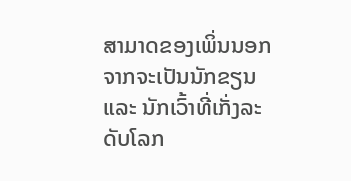ສາມາດຂອງເພິ່ນນອກຈາກຈະເປັນນັກຂຽນ ແລະ ນັກເວົ້າທີ່ເກັ່ງລະດັບໂລກ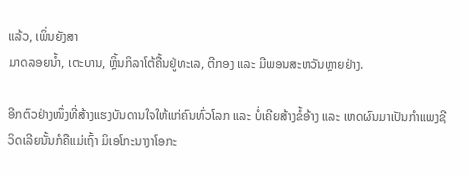ແລ້ວ, ເພິ່ນຍັງສາ
ມາດລອຍນໍ້າ, ເຕະບານ, ຫຼິ້ນກິລາໂຕ້ຄື້ນຢູ່ທະເລ, ຕີກອງ ແລະ ມີພອນສະຫວັນຫຼາຍຢ່າງ.

ອີກຕົວຢ່າງໜຶ່ງທີ່ສ້າງແຮງບັນດານໃຈໃຫ້ແກ່ຄົນທົ່ວໂລກ ແລະ ບໍ່ເຄີຍສ້າງຂໍ້ອ້າງ ແລະ ເຫດຜົນມາເປັນກໍາແພງຊີວິດເລີຍນັ້ນກໍຄືແມ່ເຖົ້າ ມິເອໂກະນາງາໂອກະ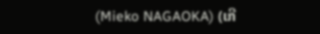(Mieko NAGAOKA) (ເກີ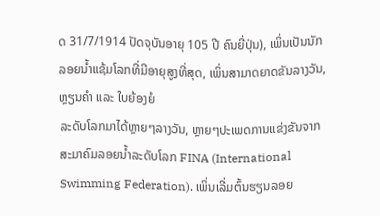ດ 31/7/1914 ປັດຈຸບັນອາຍຸ 105 ປີ ຄົນຍີ່ປຸ່ນ), ເພິ່ນເປັນນັກລອຍນໍ້າແຊ້ມໂລກທີ່ມີອາຍຸສູງທີ່ສຸດ, ເພິ່ນສາມາດຍາດຂັນລາງວັນ, ຫຼຽນຄໍາ ແລະ ໃບຍ້ອງຍໍ
ລະດັບໂລກມາໄດ້ຫຼາຍໆລາງວັນ, ຫຼາຍໆປະເພດການແຂ່ງຂັນຈາກສະມາຄົມລອຍນໍ້າລະດັບໂລກ FINA (International Swimming Federation). ເພິ່ນເລີ່ມຕົ້ນຮຽນລອຍ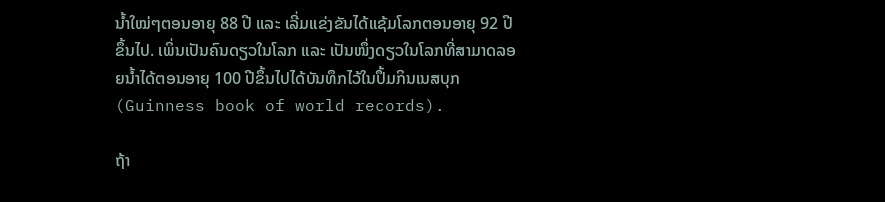ນໍ້າໃໝ່ໆຕອນອາຍຸ 88 ປີ ແລະ ເລີ່ມແຂ່ງຂັນໄດ້ແຊ້ມໂລກຕອນອາຍຸ 92 ປີຂຶ້ນໄປ. ເພິ່ນເປັນຄົນດຽວໃນໂລກ ແລະ ເປັນໜຶ່ງດຽວໃນໂລກທີ່ສາມາດລອຍນໍ້າໄດ້ຕອນອາຍຸ 100 ປີຂຶ້ນໄປໄດ້ບັນທຶກໄວ້ໃນປຶ້ມກິນເນສບຸກ (Guinness book of world records).

ຖ້າ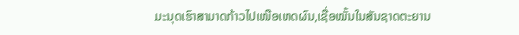ມະນຸດເຮົາສາມາດກ້າວໄປເໜືອເຫດຜົນ,ເຊື່ອໝັ້ນໃນສັນຊາດຕະຍານ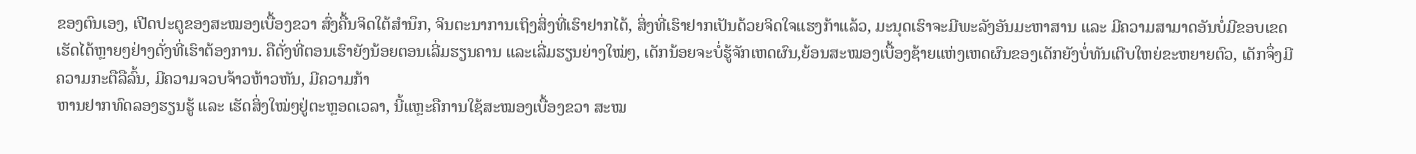ຂອງຕົນເອງ, ເປີດປະຕູຂອງສະໝອງເບື້ອງຂວາ ສົ່ງຄື້ນຈິດໃຕ້ສໍານຶກ, ຈິນຕະນາການເຖິງສິ່ງທີ່ເຮົາຢາກໄດ້, ສິ່ງທີ່ເຮົາຢາກເປັນດ້ວຍຈິດໃຈແຮງກ້າແລ້ວ, ມະນຸດເຮົາຈະມີພະລັງອັນມະຫາສານ ແລະ ມີຄວາມສາມາດອັນບໍ່ມີຂອບເຂດເຮັດໄດ້ຫຼາຍໆຢ່າງດັ່ງທີ່ເຮົາຕ້ອງການ. ຄືດັ່ງທີ່ຕອນເຮົາຍັງນ້ອຍຕອນເລີ່ມຮຽນຄານ ແລະເລີ່ມຮຽນຍ່າງໃໝ່ໆ, ເດັກນ້ອຍຈະບໍ່ຮູ້ຈັກເຫດຜົນ,ຍ້ອນສະໝອງເບື້ອງຊ້າຍແຫ່ງເຫດຜົນຂອງເດັກຍັງບໍ່ທັນເຕີບໃຫຍ່ຂະຫຍາຍຕົວ, ເດັກຈຶ່ງມີຄວາມກະຕືລືລົ້ນ, ມີຄວາມຈວບຈ້າວຫ້າວຫັນ, ມີຄວາມກ້າ
ຫານຢາກທົດລອງຮຽນຮູ້ ແລະ ເຮັດສິ່ງໃໝ່ໆຢູ່ຕະຫຼອດເວລາ, ນີ້ແຫຼະຄືການໃຊ້ສະໝອງເບື້ອງຂວາ ສະໝ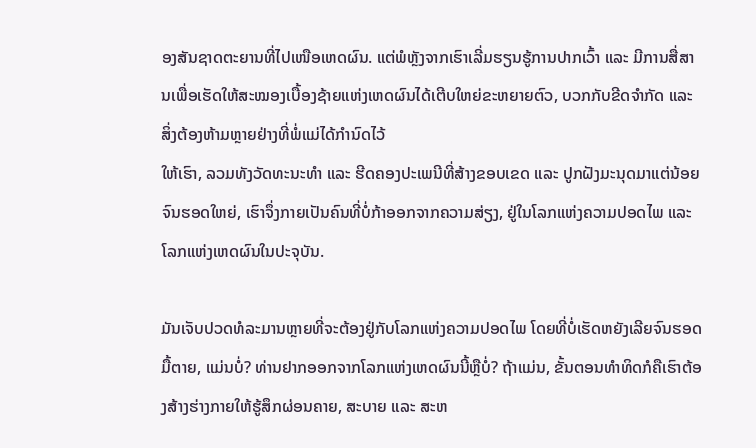ອງສັນຊາດຕະຍານທີ່ໄປເໜືອເຫດຜົນ. ແຕ່ພໍຫຼັງຈາກເຮົາເລີ່ມຮຽນຮູ້ການປາກເວົ້າ ແລະ ມີການສື່ສານເພື່ອເຮັດໃຫ້ສະໝອງເບື້ອງຊ້າຍແຫ່ງເຫດຜົນໄດ້ເຕີບໃຫຍ່ຂະຫຍາຍຕົວ, ບວກກັບຂີດຈໍາກັດ ແລະ ສິ່ງຕ້ອງຫ້າມຫຼາຍຢ່າງທີ່ພໍ່ແມ່ໄດ້ກໍານົດໄວ້
ໃຫ້ເຮົາ, ລວມທັງວັດທະນະທໍາ ແລະ ຮີດຄອງປະເພນີທີ່ສ້າງຂອບເຂດ ແລະ ປູກຝັງມະນຸດມາແຕ່ນ້ອຍຈົນຮອດໃຫຍ່, ເຮົາຈຶ່ງກາຍເປັນຄົນທີ່ບໍ່ກ້າອອກຈາກຄວາມສ່ຽງ, ຢູ່ໃນໂລກແຫ່ງຄວາມປອດໄພ ແລະ ໂລກແຫ່ງເຫດຜົນໃນປະຈຸບັນ.

ມັນເຈັບປວດທໍລະມານຫຼາຍທີ່ຈະຕ້ອງຢູ່ກັບໂລກແຫ່ງຄວາມປອດໄພ ໂດຍທີ່ບໍ່ເຮັດຫຍັງເລີຍຈົນຮອດມື້ຕາຍ, ແມ່ນບໍ່? ທ່ານຢາກອອກຈາກໂລກແຫ່ງເຫດຜົນນີ້ຫຼືບໍ່? ຖ້າແມ່ນ, ຂັ້ນຕອນທໍາທິດກໍຄືເຮົາຕ້ອງສ້າງຮ່າງກາຍໃຫ້ຮູ້ສຶກຜ່ອນຄາຍ, ສະບາຍ ແລະ ສະຫ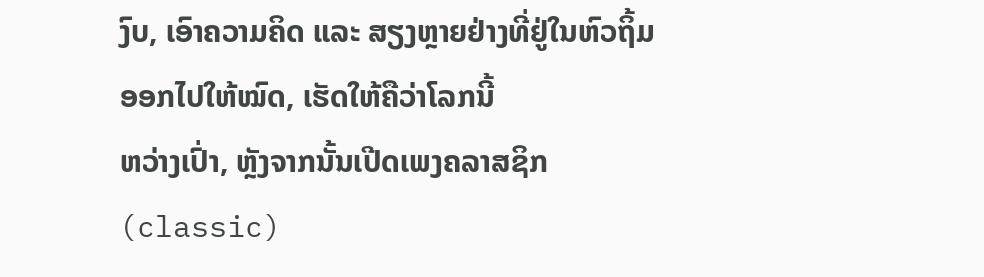ງົບ, ເອົາຄວາມຄິດ ແລະ ສຽງຫຼາຍຢ່າງທີ່ຢູ່ໃນຫົວຖິ້ມອອກໄປໃຫ້ໝົດ, ເຮັດໃຫ້ຄືວ່າໂລກນີ້
ຫວ່າງເປົ່າ, ຫຼັງຈາກນັ້ນເປີດເພງຄລາສຊິກ (classic)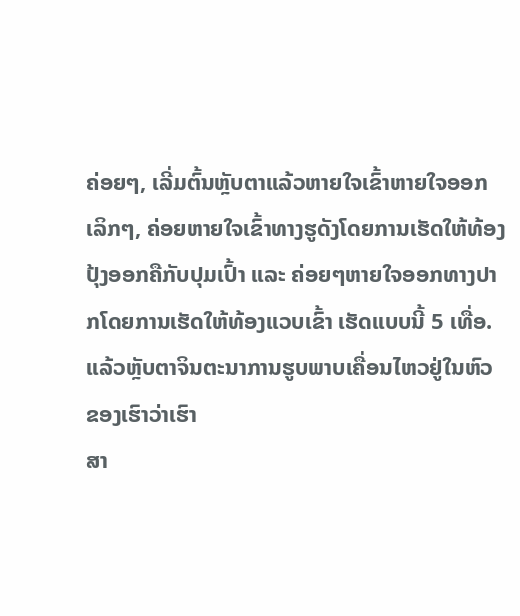ຄ່ອຍໆ, ເລີ່ມຕົ້ນຫຼັບຕາແລ້ວຫາຍໃຈເຂົ້າຫາຍໃຈອອກເລິກໆ, ຄ່ອຍຫາຍໃຈເຂົ້າທາງຮູດັງໂດຍການເຮັດໃຫ້ທ້ອງປຸ້ງອອກຄືກັບປຸມເປົ້າ ແລະ ຄ່ອຍໆຫາຍໃຈອອກທາງປາກໂດຍການເຮັດໃຫ້ທ້ອງແວບເຂົ້າ ເຮັດແບບນີ້ 5 ເທື່ອ. ແລ້ວຫຼັບຕາຈິນຕະນາການຮູບພາບເຄື່ອນໄຫວຢູ່ໃນຫົວຂອງເຮົາວ່າເຮົາ
ສາ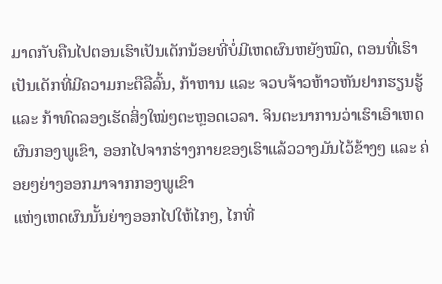ມາດກັບຄືນໄປຕອນເຮົາເປັນເດັກນ້ອຍທີ່ບໍ່ມີເຫດຜົນຫຍັງໝົດ, ຕອນທີ່ເຮົາເປັນເດັກທີ່ມີຄວາມກະຕືລືລົ້ນ, ກ້າຫານ ແລະ ຈວບຈ້າວຫ້າວຫັນຢາກຮຽນຮູ້ ແລະ ກ້າທົດລອງເຮັດສິ່ງໃໝ່ໆຕະຫຼອດເວລາ. ຈິນຕະນາການວ່າເຮົາເອົາເຫດຜົນກອງພູເຂົາ, ອອກໄປຈາກຮ່າງກາຍຂອງເຮົາແລ້ວວາງມັນໄວ້ຂ້າງໆ ແລະ ຄ່ອຍໆຍ່າງອອກມາຈາກກອງພູເຂົາ
ແຫ່ງເຫດຜົນນັ້ນຍ່າງອອກໄປໃຫ້ໄກໆ, ໄກທີ່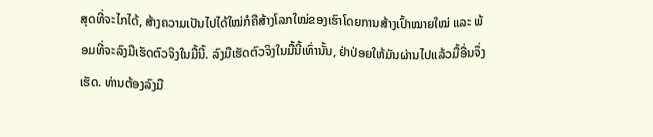ສຸດທີ່ຈະໄກໄດ້, ສ້າງຄວາມເປັນໄປໄດ້ໃໝ່ກໍຄືສ້າງໂລກໃໝ່ຂອງເຮົາໂດຍການສ້າງເປົ້າໝາຍໃໝ່ ແລະ ພ້ອມທີ່ຈະລົງມືເຮັດຕົວຈິງໃນມື້ນີ້. ລົງມືເຮັດຕົວຈິງໃນມື້ນີ້ເທົ່ານັ້ນ, ຢ່າປ່ອຍໃຫ້ມັນຜ່ານໄປແລ້ວມື້ອື່ນຈຶ່ງເຮັດ. ທ່ານຕ້ອງລົງມື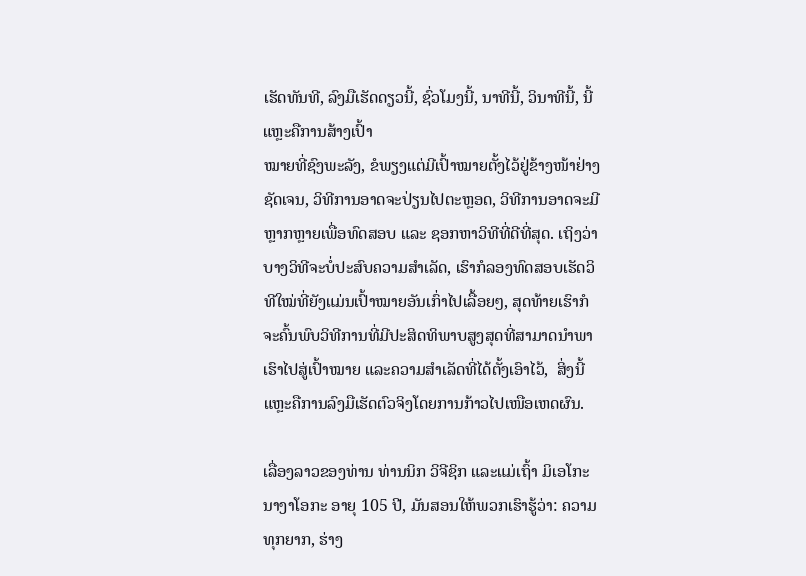ເຮັດທັນທີ, ລົງມືເຮັດດຽວນີ້, ຊົ່ວໂມງນີ້, ນາທີນີ້, ວິນາທີນີ້, ນີ້ແຫຼະຄືການສ້າງເປົ້າ
ໝາຍທີ່ຊົງພະລັງ, ຂໍພຽງແຕ່ມີເປົ້າໝາຍຕັ້ງໄວ້ຢູ່ຂ້າງໜ້າຢ່າງຊັດເຈນ, ວິທີການອາດຈະປ່ຽນໄປຕະຫຼອດ, ວິທີການອາດຈະມີຫຼາກຫຼາຍເພື່ອທົດສອບ ແລະ ຊອກຫາວິທີທີ່ດີທີ່ສຸດ. ເຖິງວ່າບາງວິທີຈະບໍ່ປະສົບຄວາມສຳເລັດ, ເຮົາກໍລອງທົດສອບເຮັດວິທີໃໝ່ທີ່ຍັງແມ່ນເປົ້າໝາຍອັນເກົ່າໄປເລື້ອຍໆ, ສຸດທ້າຍເຮົາກໍຈະຄົ້ນພົບວິທີການທີ່ມີປະສິດທິພາບສູງສຸດທີ່ສາມາດນຳພາເຮົາໄປສູ່ເປົ້າໝາຍ ແລະຄວາມສໍາເລັດທີ່ໄດ້ຕັ້ງເອົາໄວ້,  ສິ່ງນີ້ແຫຼະຄືການລົງມືເຮັດຕົວຈິງໂດຍການກ້າວໄປເໜືອເຫດຜົນ.

ເລື່ອງລາວຂອງທ່ານ ທ່ານນິກ ວິຈີຊິກ ແລະແມ່ເຖົ້າ ມິເອໂກະ ນາງາໂອກະ ອາຍຸ 105 ປີ, ມັນສອນໃຫ້ພວກເຮົາຮູ້ວ່າ: ຄວາມທຸກຍາກ, ຮ່າງ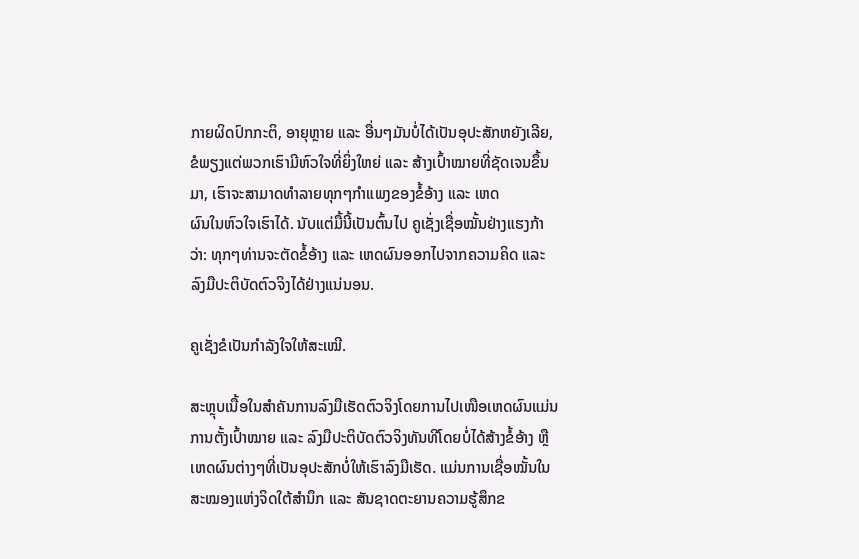ກາຍຜິດປົກກະຕິ, ອາຍຸຫຼາຍ ແລະ ອື່ນໆມັນບໍ່ໄດ້ເປັນອຸປະສັກຫຍັງເລີຍ, ຂໍພຽງແຕ່ພວກເຮົາມີຫົວໃຈທີ່ຍິ່ງໃຫຍ່ ແລະ ສ້າງເປົ້າໝາຍທີ່ຊັດເຈນຂຶ້ນມາ, ເຮົາຈະສາມາດທໍາລາຍທຸກໆກໍາແພງຂອງຂໍ້ອ້າງ ແລະ ເຫດ
ຜົນໃນຫົວໃຈເຮົາໄດ້. ນັບແຕ່ມື້ນີ້ເປັນຕົ້ນໄປ ຄູເຊັ່ງເຊື່ອໝັ້ນຢ່າງແຮງກ້າວ່າ: ທຸກໆທ່ານຈະຕັດຂໍ້ອ້າງ ແລະ ເຫດຜົນອອກໄປຈາກຄວາມຄິດ ແລະ ລົງມືປະຕິບັດຕົວຈິງໄດ້ຢ່າງແນ່ນອນ.

ຄູເຊັ່ງຂໍເປັນກໍາລັງໃຈໃຫ້ສະເໝີ.

ສະຫຼຸບເນື້ອໃນສໍາຄັນການລົງມືເຮັດຕົວຈິງໂດຍການໄປເໜືອເຫດຜົນແມ່ນການຕັ້ງເປົ້າໝາຍ ແລະ ລົງມືປະຕິບັດຕົວຈິງທັນທີໂດຍບໍ່ໄດ້ສ້າງຂໍ້ອ້າງ ຫຼື ເຫດຜົນຕ່າງໆທີ່ເປັນອຸປະສັກບໍ່ໃຫ້ເຮົາລົງມືເຮັດ. ແມ່ນການເຊື່ອໝັ້ນໃນສະໝອງແຫ່ງຈິດໃຕ້ສໍານຶກ ແລະ ສັນຊາດຕະຍານຄວາມຮູ້ສຶກຂ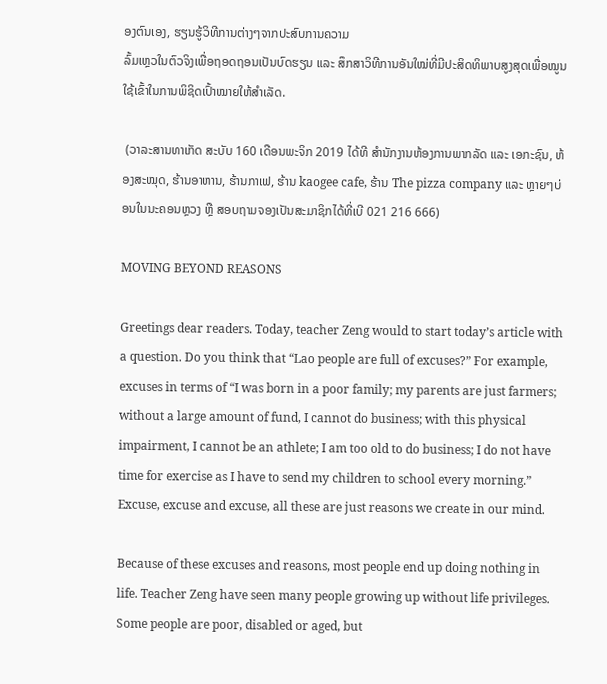ອງຕົນເອງ, ຮຽນຮູ້ວິທີການຕ່າງໆຈາກປະສົບການຄວາມ
ລົ້ມເຫຼວໃນຕົວຈິງເພື່ອຖອດຖອນເປັນບົດຮຽນ ແລະ ສຶກສາວິທີການອັນໃໝ່ທີ່ມີປະສິດທິພາບສູງສຸດເພື່ອໝູນໃຊ້ເຂົ້າໃນການພິຊິດເປົ້າໝາຍໃຫ້ສໍາເລັດ.

 (ວາລະສານທາເກັດ ສະບັບ 160 ເດືອນພະຈິກ 2019 ໄດ້ທີ ສຳນັກງານຫ້ອງການພາກລັດ ແລະ ເອກະຊົນ, ຫ້ອງສະໝຸດ, ຮ້ານອາຫານ, ຮ້ານກາເຟ, ຮ້ານ kaogee cafe, ຮ້ານ The pizza company ແລະ ຫຼາຍໆບ່ອນໃນນະຄອນຫຼວງ ຫຼື ສອບຖາມຈອງເປັນສະມາຊິກໄດ້ທີ່ເບີ 021 216 666)

MOVING BEYOND REASONS

Greetings dear readers. Today, teacher Zeng would to start today’s article with a question. Do you think that “Lao people are full of excuses?” For example, excuses in terms of “I was born in a poor family; my parents are just farmers; without a large amount of fund, I cannot do business; with this physical impairment, I cannot be an athlete; I am too old to do business; I do not have time for exercise as I have to send my children to school every morning.” Excuse, excuse and excuse, all these are just reasons we create in our mind.

Because of these excuses and reasons, most people end up doing nothing in life. Teacher Zeng have seen many people growing up without life privileges. Some people are poor, disabled or aged, but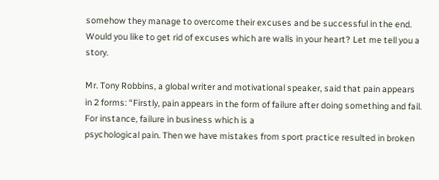somehow they manage to overcome their excuses and be successful in the end. Would you like to get rid of excuses which are walls in your heart? Let me tell you a story.

Mr. Tony Robbins, a global writer and motivational speaker, said that pain appears in 2 forms: “Firstly, pain appears in the form of failure after doing something and fail. For instance, failure in business which is a
psychological pain. Then we have mistakes from sport practice resulted in broken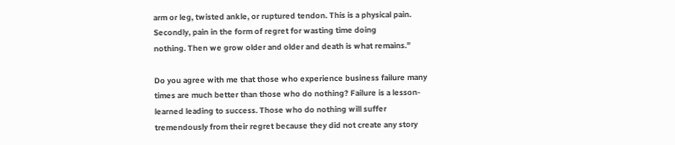arm or leg, twisted ankle, or ruptured tendon. This is a physical pain. Secondly, pain in the form of regret for wasting time doing
nothing. Then we grow older and older and death is what remains.”

Do you agree with me that those who experience business failure many times are much better than those who do nothing? Failure is a lesson-learned leading to success. Those who do nothing will suffer
tremendously from their regret because they did not create any story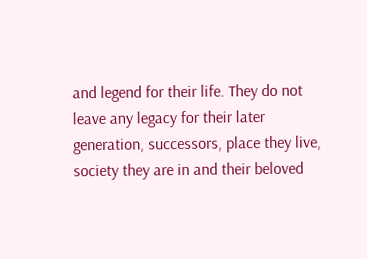and legend for their life. They do not leave any legacy for their later generation, successors, place they live, society they are in and their beloved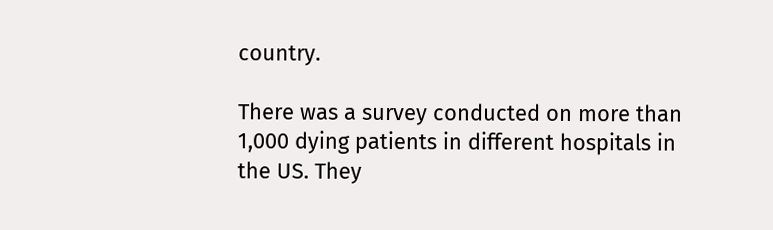country.

There was a survey conducted on more than 1,000 dying patients in different hospitals in the US. They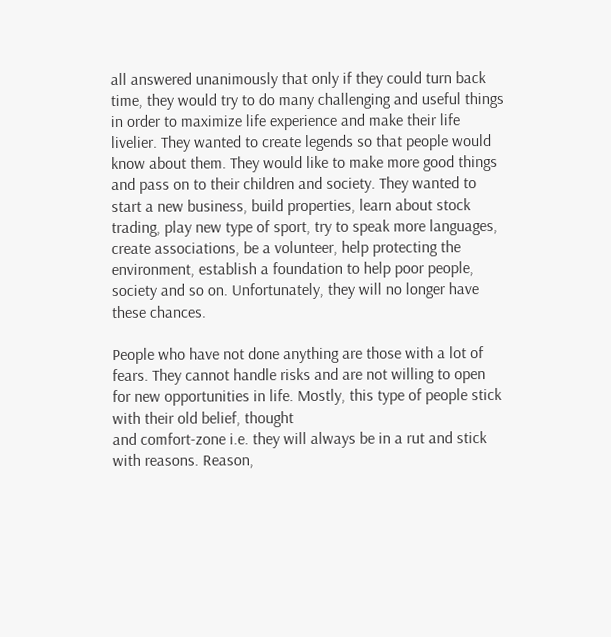all answered unanimously that only if they could turn back time, they would try to do many challenging and useful things in order to maximize life experience and make their life livelier. They wanted to create legends so that people would know about them. They would like to make more good things and pass on to their children and society. They wanted to start a new business, build properties, learn about stock trading, play new type of sport, try to speak more languages, create associations, be a volunteer, help protecting the environment, establish a foundation to help poor people, society and so on. Unfortunately, they will no longer have these chances.

People who have not done anything are those with a lot of fears. They cannot handle risks and are not willing to open for new opportunities in life. Mostly, this type of people stick with their old belief, thought
and comfort-zone i.e. they will always be in a rut and stick with reasons. Reason,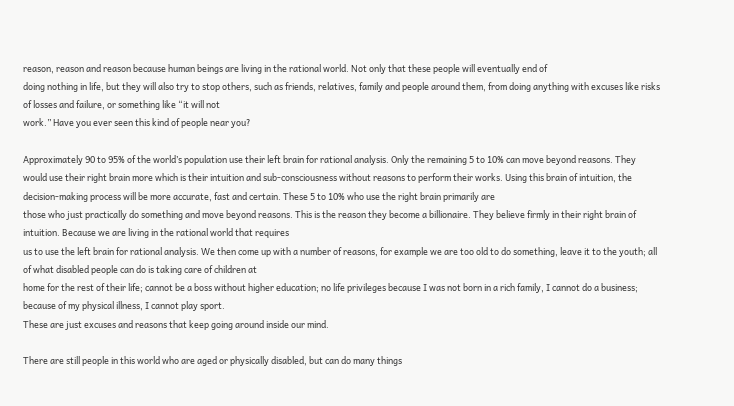reason, reason and reason because human beings are living in the rational world. Not only that these people will eventually end of
doing nothing in life, but they will also try to stop others, such as friends, relatives, family and people around them, from doing anything with excuses like risks of losses and failure, or something like “it will not
work.” Have you ever seen this kind of people near you?

Approximately 90 to 95% of the world’s population use their left brain for rational analysis. Only the remaining 5 to 10% can move beyond reasons. They would use their right brain more which is their intuition and sub-consciousness without reasons to perform their works. Using this brain of intuition, the decision-making process will be more accurate, fast and certain. These 5 to 10% who use the right brain primarily are
those who just practically do something and move beyond reasons. This is the reason they become a billionaire. They believe firmly in their right brain of intuition. Because we are living in the rational world that requires
us to use the left brain for rational analysis. We then come up with a number of reasons, for example we are too old to do something, leave it to the youth; all of what disabled people can do is taking care of children at
home for the rest of their life; cannot be a boss without higher education; no life privileges because I was not born in a rich family, I cannot do a business; because of my physical illness, I cannot play sport.
These are just excuses and reasons that keep going around inside our mind.

There are still people in this world who are aged or physically disabled, but can do many things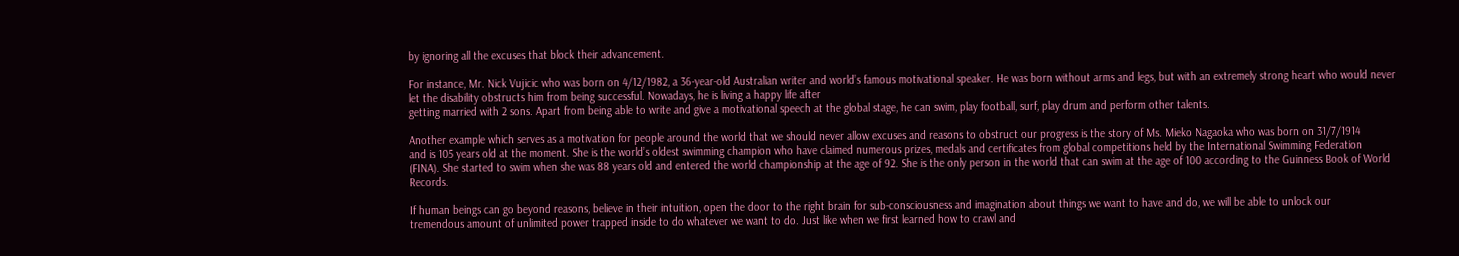by ignoring all the excuses that block their advancement.

For instance, Mr. Nick Vujicic who was born on 4/12/1982, a 36-year-old Australian writer and world’s famous motivational speaker. He was born without arms and legs, but with an extremely strong heart who would never let the disability obstructs him from being successful. Nowadays, he is living a happy life after
getting married with 2 sons. Apart from being able to write and give a motivational speech at the global stage, he can swim, play football, surf, play drum and perform other talents.

Another example which serves as a motivation for people around the world that we should never allow excuses and reasons to obstruct our progress is the story of Ms. Mieko Nagaoka who was born on 31/7/1914
and is 105 years old at the moment. She is the world’s oldest swimming champion who have claimed numerous prizes, medals and certificates from global competitions held by the International Swimming Federation
(FINA). She started to swim when she was 88 years old and entered the world championship at the age of 92. She is the only person in the world that can swim at the age of 100 according to the Guinness Book of World Records.

If human beings can go beyond reasons, believe in their intuition, open the door to the right brain for sub-consciousness and imagination about things we want to have and do, we will be able to unlock our
tremendous amount of unlimited power trapped inside to do whatever we want to do. Just like when we first learned how to crawl and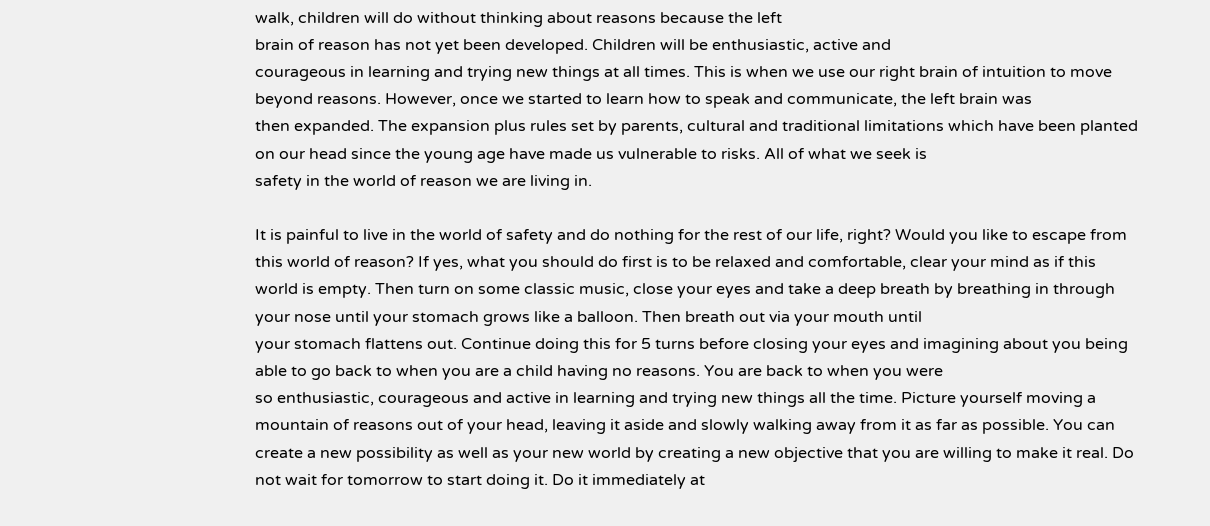walk, children will do without thinking about reasons because the left
brain of reason has not yet been developed. Children will be enthusiastic, active and
courageous in learning and trying new things at all times. This is when we use our right brain of intuition to move beyond reasons. However, once we started to learn how to speak and communicate, the left brain was
then expanded. The expansion plus rules set by parents, cultural and traditional limitations which have been planted on our head since the young age have made us vulnerable to risks. All of what we seek is
safety in the world of reason we are living in.

It is painful to live in the world of safety and do nothing for the rest of our life, right? Would you like to escape from this world of reason? If yes, what you should do first is to be relaxed and comfortable, clear your mind as if this world is empty. Then turn on some classic music, close your eyes and take a deep breath by breathing in through your nose until your stomach grows like a balloon. Then breath out via your mouth until
your stomach flattens out. Continue doing this for 5 turns before closing your eyes and imagining about you being able to go back to when you are a child having no reasons. You are back to when you were
so enthusiastic, courageous and active in learning and trying new things all the time. Picture yourself moving a mountain of reasons out of your head, leaving it aside and slowly walking away from it as far as possible. You can create a new possibility as well as your new world by creating a new objective that you are willing to make it real. Do not wait for tomorrow to start doing it. Do it immediately at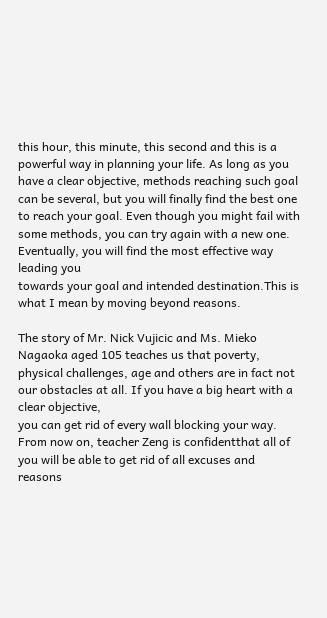this hour, this minute, this second and this is a powerful way in planning your life. As long as you have a clear objective, methods reaching such goal
can be several, but you will finally find the best one to reach your goal. Even though you might fail with some methods, you can try again with a new one. Eventually, you will find the most effective way leading you
towards your goal and intended destination.This is what I mean by moving beyond reasons.

The story of Mr. Nick Vujicic and Ms. Mieko Nagaoka aged 105 teaches us that poverty, physical challenges, age and others are in fact not our obstacles at all. If you have a big heart with a clear objective,
you can get rid of every wall blocking your way. From now on, teacher Zeng is confidentthat all of you will be able to get rid of all excuses and reasons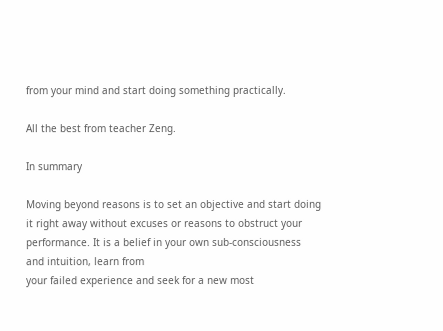from your mind and start doing something practically.

All the best from teacher Zeng.

In summary

Moving beyond reasons is to set an objective and start doing it right away without excuses or reasons to obstruct your performance. It is a belief in your own sub-consciousness and intuition, learn from
your failed experience and seek for a new most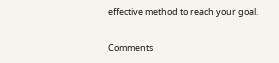effective method to reach your goal.

Comments